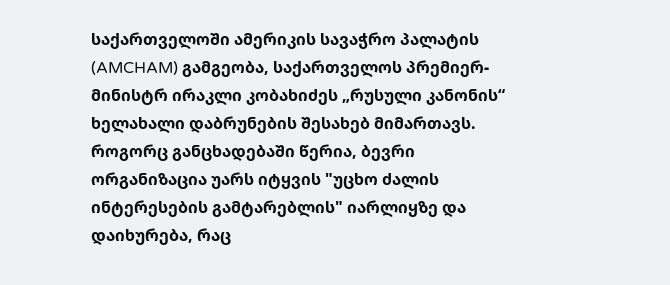საქართველოში ამერიკის სავაჭრო პალატის (AMCHAM) გამგეობა, საქართველოს პრემიერ-მინისტრ ირაკლი კობახიძეს „რუსული კანონის“ ხელახალი დაბრუნების შესახებ მიმართავს. როგორც განცხადებაში წერია, ბევრი ორგანიზაცია უარს იტყვის "უცხო ძალის ინტერესების გამტარებლის" იარლიყზე და დაიხურება, რაც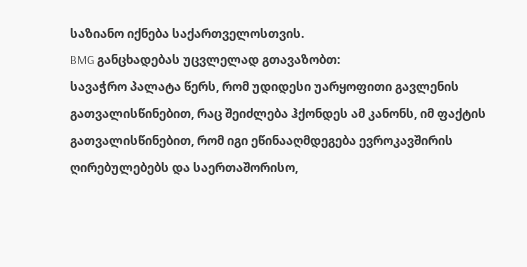საზიანო იქნება საქართველოსთვის.
BMG განცხადებას უცვლელად გთავაზობთ:
სავაჭრო პალატა წერს, რომ უდიდესი უარყოფითი გავლენის გათვალისწინებით, რაც შეიძლება ჰქონდეს ამ კანონს, იმ ფაქტის გათვალისწინებით, რომ იგი ეწინააღმდეგება ევროკავშირის ღირებულებებს და საერთაშორისო,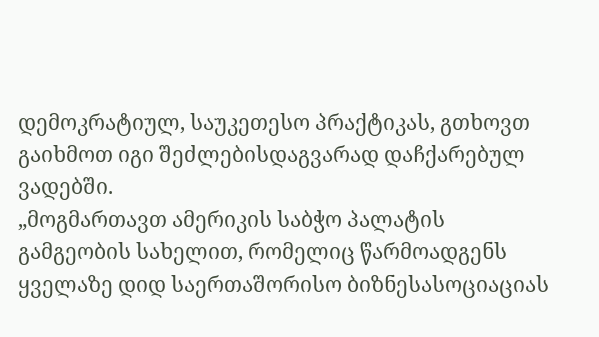დემოკრატიულ, საუკეთესო პრაქტიკას, გთხოვთ გაიხმოთ იგი შეძლებისდაგვარად დაჩქარებულ ვადებში.
„მოგმართავთ ამერიკის საბჭო პალატის გამგეობის სახელით, რომელიც წარმოადგენს ყველაზე დიდ საერთაშორისო ბიზნესასოციაციას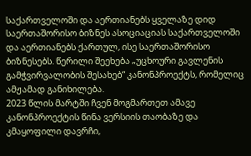საქართველოში და აერთიანებს ყველაზე დიდ საერთაშორისო ბიზნეს ასოციაციას საქართველოში და აერთიანებს ქართულ, ისე საერთაშორისო ბიზნესებს. წერილი შეეხება „უცხოური გავლენის გამჭვირვალობის შესახებ“ კანონპროექტს, რომელიც ამჟამად განიხილება.
2023 წლის მარტში ჩვენ მოგმართეთ ამავე კანონპროექტის წინა ვერსიის თაობაზე და კმაყოფილი დავრჩი,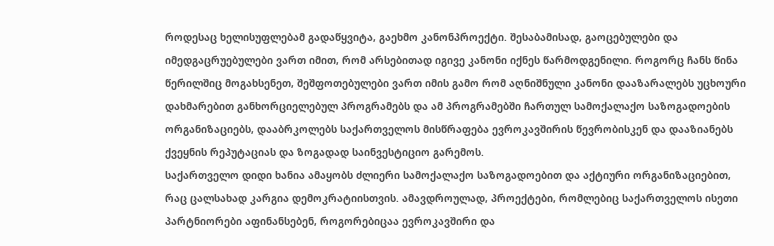როდესაც ხელისუფლებამ გადაწყვიტა, გაეხმო კანონპროექტი. შესაბამისად, გაოცებულები და იმედგაცრუებულები ვართ იმით, რომ არსებითად იგივე კანონი იქნეს წარმოდგენილი. როგორც ჩანს წინა წერილშიც მოგახსენეთ, შეშფოთებულები ვართ იმის გამო რომ აღნიშნული კანონი დააზარალებს უცხოური დახმარებით განხორციელებულ პროგრამებს და ამ პროგრამებში ჩართულ სამოქალაქო საზოგადოების ორგანიზაციებს, დააბრკოლებს საქართველოს მისწრაფება ევროკავშირის წევრობისკენ და დააზიანებს ქვეყნის რეპუტაციას და ზოგადად საინვესტიციო გარემოს.
საქართველო დიდი ხანია ამაყობს ძლიერი სამოქალაქო საზოგადოებით და აქტიური ორგანიზაციებით, რაც ცალსახად კარგია დემოკრატიისთვის. ამავდროულად, პროექტები, რომლებიც საქართველოს ისეთი პარტნიორები აფინანსებენ, როგორებიცაა ევროკავშირი და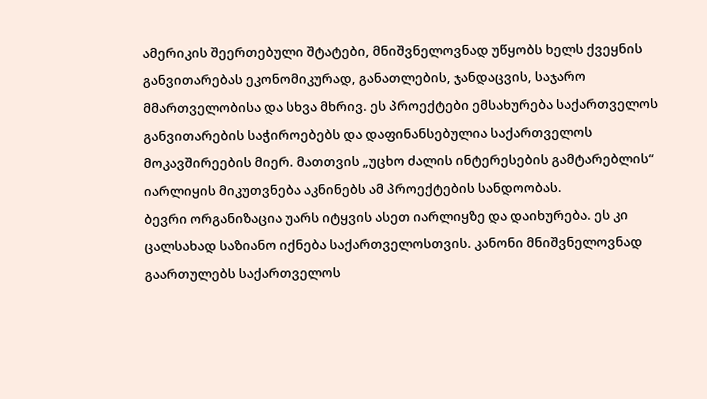ამერიკის შეერთებული შტატები, მნიშვნელოვნად უწყობს ხელს ქვეყნის განვითარებას ეკონომიკურად, განათლების, ჯანდაცვის, საჯარო მმართველობისა და სხვა მხრივ. ეს პროექტები ემსახურება საქართველოს განვითარების საჭიროებებს და დაფინანსებულია საქართველოს მოკავშირეების მიერ. მათთვის „უცხო ძალის ინტერესების გამტარებლის“ იარლიყის მიკუთვნება აკნინებს ამ პროექტების სანდოობას.
ბევრი ორგანიზაცია უარს იტყვის ასეთ იარლიყზე და დაიხურება. ეს კი ცალსახად საზიანო იქნება საქართველოსთვის. კანონი მნიშვნელოვნად გაართულებს საქართველოს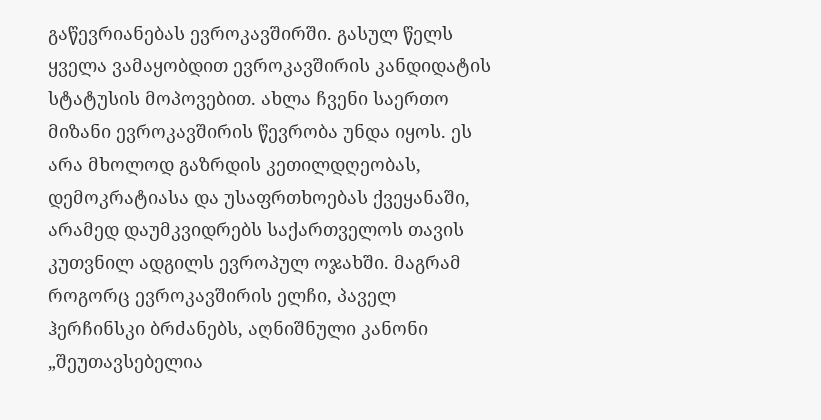გაწევრიანებას ევროკავშირში. გასულ წელს ყველა ვამაყობდით ევროკავშირის კანდიდატის სტატუსის მოპოვებით. ახლა ჩვენი საერთო მიზანი ევროკავშირის წევრობა უნდა იყოს. ეს არა მხოლოდ გაზრდის კეთილდღეობას, დემოკრატიასა და უსაფრთხოებას ქვეყანაში, არამედ დაუმკვიდრებს საქართველოს თავის კუთვნილ ადგილს ევროპულ ოჯახში. მაგრამ როგორც ევროკავშირის ელჩი, პაველ ჰერჩინსკი ბრძანებს, აღნიშნული კანონი „შეუთავსებელია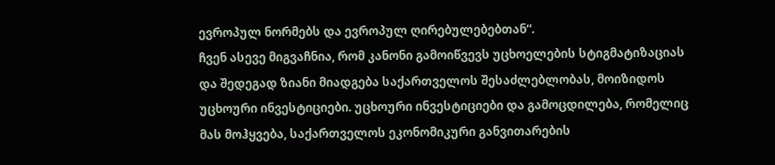ევროპულ ნორმებს და ევროპულ ღირებულებებთან“.
ჩვენ ასევე მიგვაჩნია, რომ კანონი გამოიწვევს უცხოელების სტიგმატიზაციას და შედეგად ზიანი მიადგება საქართველოს შესაძლებლობას, მოიზიდოს უცხოური ინვესტიციები. უცხოური ინვესტიციები და გამოცდილება, რომელიც მას მოჰყვება, საქართველოს ეკონომიკური განვითარების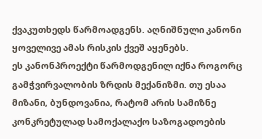ქვაკუთხედს წარმოადგენს. აღნიშნული კანონი ყოველივე ამას რისკის ქვეშ აყენებს.
ეს კანონპროექტი წარმოდგენილ იქნა როგორც გამჭვირვალობის ზრდის მექანიზმი. თუ ესაა მიზანი, ბუნდოვანია, რატომ არის სამიზნე კონკრეტულად სამოქალაქო საზოგადოების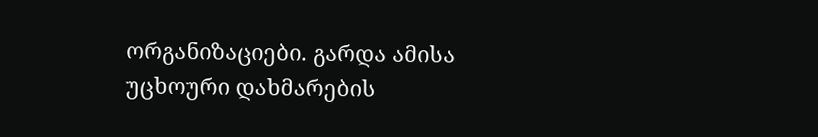ორგანიზაციები. გარდა ამისა უცხოური დახმარების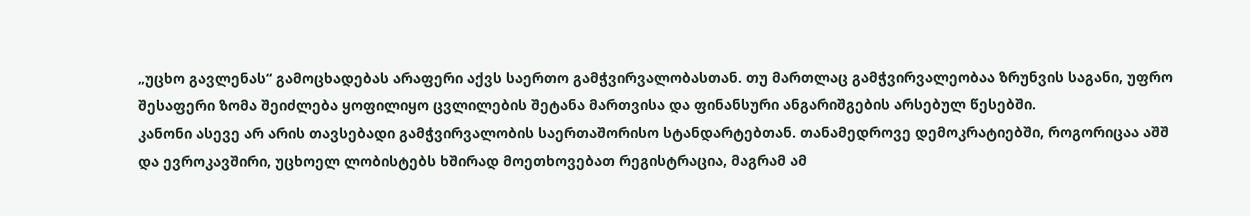„უცხო გავლენას“ გამოცხადებას არაფერი აქვს საერთო გამჭვირვალობასთან. თუ მართლაც გამჭვირვალეობაა ზრუნვის საგანი, უფრო შესაფერი ზომა შეიძლება ყოფილიყო ცვლილების შეტანა მართვისა და ფინანსური ანგარიშგების არსებულ წესებში.
კანონი ასევე არ არის თავსებადი გამჭვირვალობის საერთაშორისო სტანდარტებთან. თანამედროვე დემოკრატიებში, როგორიცაა აშშ და ევროკავშირი, უცხოელ ლობისტებს ხშირად მოეთხოვებათ რეგისტრაცია, მაგრამ ამ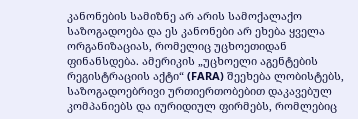კანონების სამიზნე არ არის სამოქალაქო საზოგადოება და ეს კანონები არ ეხება ყველა ორგანიზაციას, რომელიც უცხოეთიდან ფინანსდება. ამერიკის „უცხოელი აგენტების რეგისტრაციის აქტი“ (FARA) შეეხება ლობისტებს, საზოგადოებრივი ურთიერთობებით დაკავებულ კომპანიებს და იურიდიულ ფირმებს, რომლებიც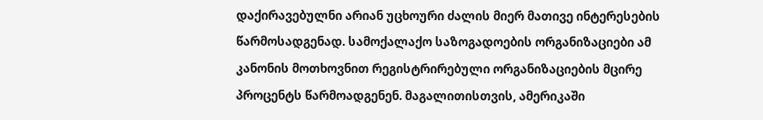დაქირავებულნი არიან უცხოური ძალის მიერ მათივე ინტერესების წარმოსადგენად. სამოქალაქო საზოგადოების ორგანიზაციები ამ კანონის მოთხოვნით რეგისტრირებული ორგანიზაციების მცირე პროცენტს წარმოადგენენ. მაგალითისთვის, ამერიკაში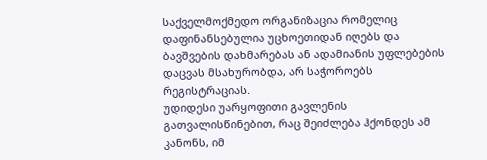საქველმოქმედო ორგანიზაცია რომელიც დაფინანსებულია უცხოეთიდან იღებს და ბავშვების დახმარებას ან ადამიანის უფლებების დაცვას მსახურობდა, არ საჭოროებს რეგისტრაციას.
უდიდესი უარყოფითი გავლენის გათვალისწინებით, რაც შეიძლება ჰქონდეს ამ კანონს, იმ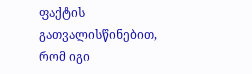ფაქტის გათვალისწინებით, რომ იგი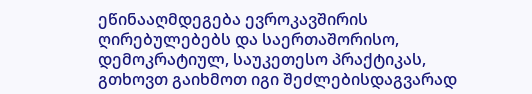ეწინააღმდეგება ევროკავშირის ღირებულებებს და საერთაშორისო, დემოკრატიულ, საუკეთესო პრაქტიკას, გთხოვთ გაიხმოთ იგი შეძლებისდაგვარად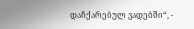დაჩქარებულ ვადებში“, -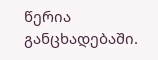წერია განცხადებაში.